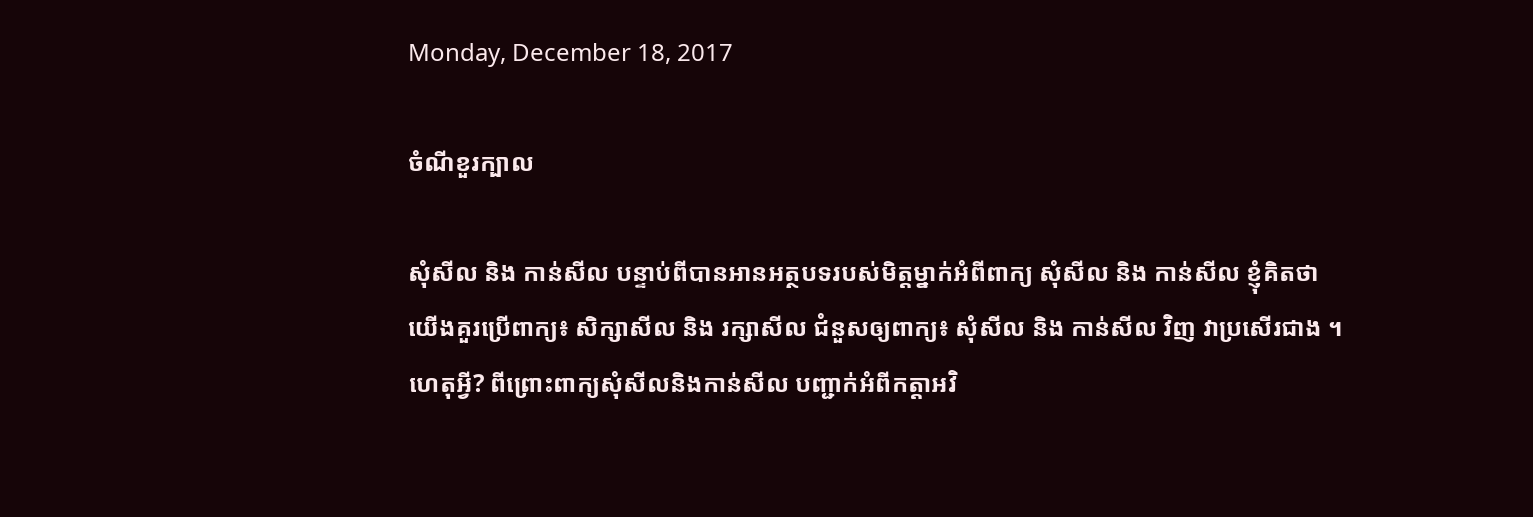Monday, December 18, 2017

ចំណីខួរក្បាល

សុំសីល និង កាន់សីល បន្ទាប់ពីបានអានអត្ថបទរបស់មិត្តម្នាក់អំពីពាក្យ សុំសីល និង កាន់សីល ខ្ញុំគិតថា យើងគួរប្រើពាក្យ៖ សិក្សាសីល និង រក្សាសីល ជំនួសឲ្យពាក្យ៖ សុំសីល និង កាន់សីល វិញ វាប្រសើរជាង ។ ហេតុអ្វី? ពីព្រោះពាក្យសុំសីលនិងកាន់សីល បញ្ជាក់អំពីកត្តាអវិ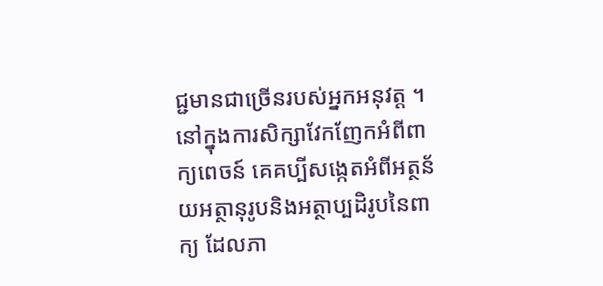ជ្ជមានជាច្រើនរបស់អ្នកអនុវត្ត ។ នៅក្នុងការសិក្សាវែកញែកអំពីពាក្យពេចន៍ គេគប្បីសង្កេតអំពីអត្ថន័យអត្ថានុរូបនិងអត្ថាប្បដិរូបនៃពាក្យ ដែលភា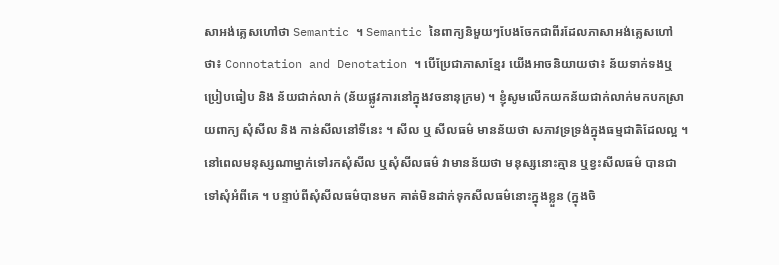សាអង់គ្លេសហៅថា Semantic ។ Semantic នៃពាក្យនិមួយៗបែងចែកជាពីរដែលភាសាអង់គ្លេសហៅថា៖ Connotation and Denotation ។ បើប្រែជាភាសាខ្មែរ យើងអាចនិយាយថា៖ ន័យទាក់ទងឬប្រៀបធៀប និង ន័យជាក់លាក់ (ន័យផ្លូវការនៅក្នុងវចនានុក្រម) ។ ខ្ញុំសូមលើកយកន័យជាក់លាក់មកបកស្រាយពាក្យ សុំសីល និង កាន់សីលនៅទីនេះ ។ សីល ឬ សីលធម៌ មានន័យថា សភាវទ្រទ្រង់ក្នុងធម្មជាតិដែលល្អ ។ នៅពេលមនុស្សណាម្នាក់ទៅរកសុំសីល ឬសុំសីលធម៌ វាមានន័យថា មនុស្សនោះគ្មាន ឬខ្វះសីលធម៌ បានជាទៅសុំអំពីគេ ។ បន្ទាប់ពីសុំសីលធម៌បានមក គាត់មិនដាក់ទុកសីលធម៌នោះក្នុងខ្លួន (ក្នុងចិ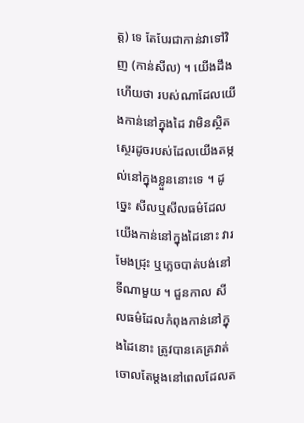ត្ត) ទេ តែបែរជាកាន់វាទៅវិញ (កាន់សីល) ។ យើងដឹងហើយថា របស់ណាដែលយើងកាន់នៅក្នុងដៃ វាមិនស្ថិតស្ថេរដូចរបស់ដែលយើងតម្កល់នៅក្នុងខ្លួននោះទេ ។ ដូច្នេះ សីលឬសីលធម៌ដែលយើងកាន់នៅក្នុងដៃនោះ វារមែងជ្រុះ ឬភ្លេចបាត់បង់នៅទីណាមួយ ។ ជួនកាល សីលធម៌ដែលកំពុងកាន់នៅក្នុងដៃនោះ ត្រូវបានគេគ្រវាត់ចោលតែម្តងនៅពេលដែលត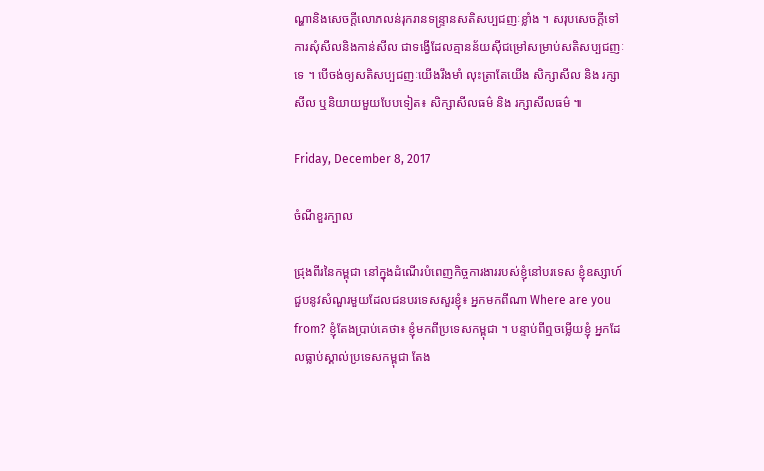ណ្ហានិងសេចក្តីលោភលន់រុករានទន្ទ្រានសតិសប្បជញៈខ្លាំង ។ សរុបសេចក្តីទៅ ការសុំសីលនិងកាន់សីល ជាទង្វើដែលគ្មានន័យសុីជម្រៅសម្រាប់សតិសប្បជញៈទេ ។ បើចង់ឲ្យសតិសប្បជញៈយើងរឹងមាំ លុះត្រាតែយើង សិក្សាសីល និង រក្សាសីល ឬនិយាយមួយបែបទៀត៖ សិក្សាសីលធម៌ និង រក្សាសីលធម៌ ៕

Friday, December 8, 2017

ចំណីខួរក្បាល

ជ្រុងពីរនៃកម្ពុជា នៅក្នុងដំណើរបំពេញកិច្ចការងាររបស់ខ្ញុំនៅបរទេស ខ្ញុំឧស្សាហ៍ជួបនូវសំណួរមួយដែលជនបរទេសសួរខ្ញុំ៖ អ្នកមកពីណា Where are you from? ខ្ញុំតែងប្រាប់គេថា៖ ខ្ញុំមកពីប្រទេសកម្ពុជា ។ បន្ទាប់ពីឮចម្លើយខ្ញុំ អ្នកដែលធ្លាប់ស្គាល់ប្រទេសកម្ពុជា តែង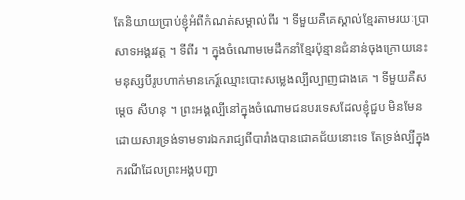តែនិយាយប្រាប់ខ្ញុំអំពីកំណត់សម្គាល់ពីរ ។ ទីមួយគឺគេស្គាល់ខ្មែរតាមរយៈប្រាសាទអង្គរវត្ត ។ ទីពីរ ។ ក្នុងចំណោមមេដឹកនាំខ្មែរប៉ុន្មានជំនាន់ចុងក្រោយនេះ មនុស្សបីរូបហាក់មានកេរ្ត៍ឈ្មោះបោះសម្លេងល្បីល្បាញជាងគេ ។ ទីមួយគឺសម្តេច សីហនុ ។ ព្រះអង្គល្បីនៅក្នុងចំណោមជនបរទេសដែលខ្ញុំជួប មិនមែនដោយសារទ្រង់ទាមទារឯករាជ្យពីបារាំងបានជោគជ័យនោះទេ តែទ្រង់ល្បីក្នុងករណីដែលព្រះអង្គបញ្ជា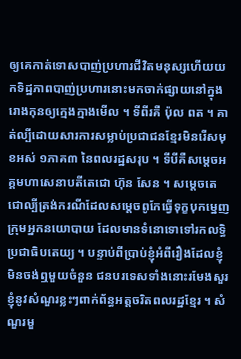ឲ្យគេកាត់ទោសបាញ់ប្រហារជីវិតមនុស្សហើយយកទិដ្ឋភាពបាញ់ប្រហារនោះមកចាក់ផ្សាយនៅក្នុងរោងកុនឲ្យក្មេងក្មាងមើល ។ ទីពីរគឺ ប៉ុល ពត ។ គាត់ល្បីដោយសារការសម្លាប់ប្រជាជនខ្មែរមិនរើសមុខអស់ ១ភាគ៣ នៃពលរដ្ឋសរុប ។ ទីបីគឺសម្តេចអគ្គមហាសេនាបតីតេជោ ហ៊ុន សែន ។ សម្តេចតេជោល្បីត្រង់ករណីដែលសម្តេចពូកែធ្វើទុក្ខបុកម្នេញក្រុមអ្នកនយោបាយ ដែលមានទំនោទោទៅរកលទ្ធិប្រជាធិបតេយ្យ ។ បន្ទាប់ពីប្រាប់ខ្ញុំអំពីរឿងដែលខ្ញុំមិនចង់ឮមួយចំនួន ជនបរទេសទាំងនោះរមែងសួរខ្ញុំនូវសំណួរខ្លះៗពាក់ព័ន្ធអត្តចរិតពលរដ្ឋខ្មែរ ។ សំណួរមួ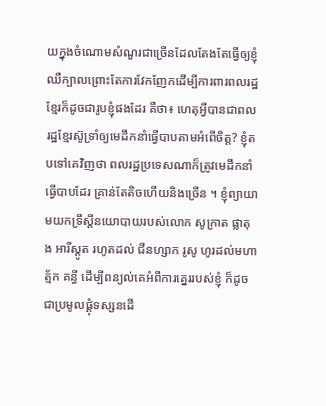យក្នុងចំណោមសំណួរជាច្រើនដែលតែងតែធ្វើឲ្យខ្ញុំឈឺក្បាលព្រោះតែការវែកញែកដើម្បីការពារពលរដ្ឋខ្មែរក៏ដូចជារូបខ្ញុំផងដែរ គឺថា៖ ហេតុអ្វីបានជាពលរដ្ឋខ្មែរស៊ូទ្រាំឲ្យមេដឹកនាំធ្វើបាបតាមអំពើចិត្ត? ខ្ញុំតបទៅគេវិញថា ពលរដ្ឋប្រទេសណាក៏ត្រូវមេដឹកនាំធ្វើបាបដែរ គ្រាន់តែតិចហើយនិងច្រើន ។ ខ្ញុំព្យាយាមយកទ្រឹស្តីនយោបាយរបស់លោក សូក្រាត ផ្លាតុង អារីស្តូត រហូតដល់ ជីនហ្សាក រូសូ ហូរដល់មហាត្ម័ក គន្ធី ដើម្បីពន្យល់គេអំពីការគ្នេររបស់ខ្ញុំ ក៏ដូចជាប្រមូលផ្តុំទស្សនដើ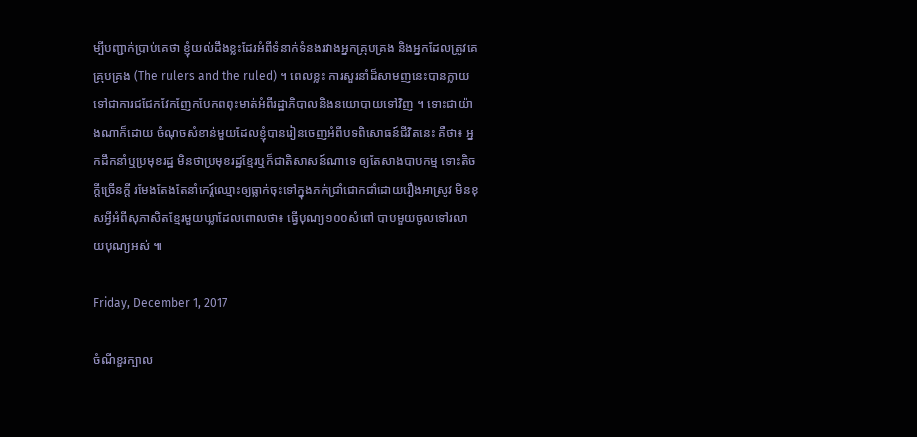ម្បីបញ្ជាក់ប្រាប់គេថា ខ្ញុំយល់ដឹងខ្លះដែរអំពីទំនាក់ទំនងរវាងអ្នកគ្រុបគ្រង និងអ្នកដែលត្រូវគេគ្រុបគ្រង (The rulers and the ruled) ។ ពេលខ្លះ ការសួរនាំដ៏សាមញនេះបានក្លាយទៅជាការជជែកវែកញែកបែកពពុះមាត់អំពីរដ្ឋាភិបាលនិងនយោបាយទៅវិញ ។ ទោះជាយ៉ាងណាក៏ដោយ ចំណុចសំខាន់មួយដែលខ្ញុំបានរៀនចេញអំពីបទពិសោធន៍ជីវិតនេះ គឺថា៖ អ្នកដឹកនាំឬប្រមុខរដ្ឋ មិនថាប្រមុខរដ្ឋខ្មែរឬក៏ជាតិសាសន៍ណាទេ ឲ្យតែសាងបាបកម្ម ទោះតិចក្តីច្រើនក្តី រមែងតែងតែនាំកេរ្ត៍ឈ្មោះឲ្យធ្លាក់ចុះទៅក្នុងភក់ជ្រាំជោកជាំដោយរឿងអាស្រូវ មិនខុសអ្វីអំពីសុភាសិតខ្មែរមួយឃ្លាដែលពោលថា៖ ធ្វើបុណ្យ១០០សំពៅ បាបមួយចូលទៅរលាយបុណ្យអស់ ៕

Friday, December 1, 2017

ចំណីខួរក្បាល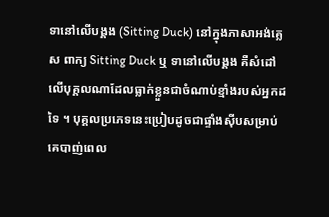ទានៅលើបង្គង (Sitting Duck) នៅក្នុងភាសាអង់គ្លេស ពាក្យ Sitting Duck ឬ ទានៅលើបង្គង គឺសំដៅលើបុគ្គលណាដែលធ្លាក់ខ្លួនជាចំណាប់ខ្មាំងរបស់អ្នកដទៃ ។ បុគ្គលប្រភេទនេះប្រៀបដូចជាផ្ទាំងសុីបសម្រាប់គេបាញ់ពេល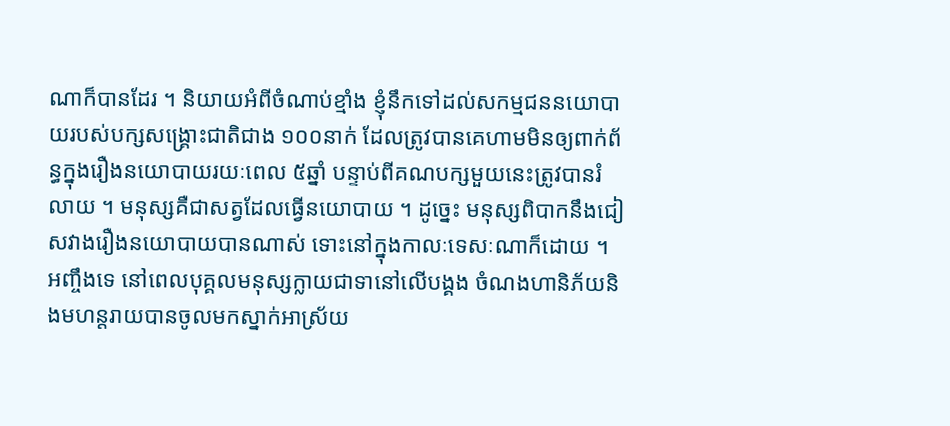ណាក៏បានដែរ ។ និយាយអំពីចំណាប់ខ្មាំង ខ្ញុំនឹកទៅដល់សកម្មជននយោបាយរបស់បក្សសង្គ្រោះជាតិជាង ១០០នាក់ ដែលត្រូវបានគេហាមមិនឲ្យពាក់ព័ន្ធក្នុងរឿងនយោបាយរយៈពេល ៥ឆ្នាំ បន្ទាប់ពីគណបក្សមួយនេះត្រូវបានរំលាយ ។ មនុស្សគឺជាសត្វដែលធ្វើនយោបាយ ។ ដូច្នេះ មនុស្សពិបាកនឹងជៀសវាងរឿងនយោបាយបានណាស់ ទោះនៅក្នុងកាលៈទេសៈណាក៏ដោយ ។ អញ្ចឹងទេ នៅពេលបុគ្គលមនុស្សក្លាយជាទានៅលើបង្គង ចំណងហានិភ័យនិងមហន្តរាយបានចូលមកស្នាក់អាស្រ័យ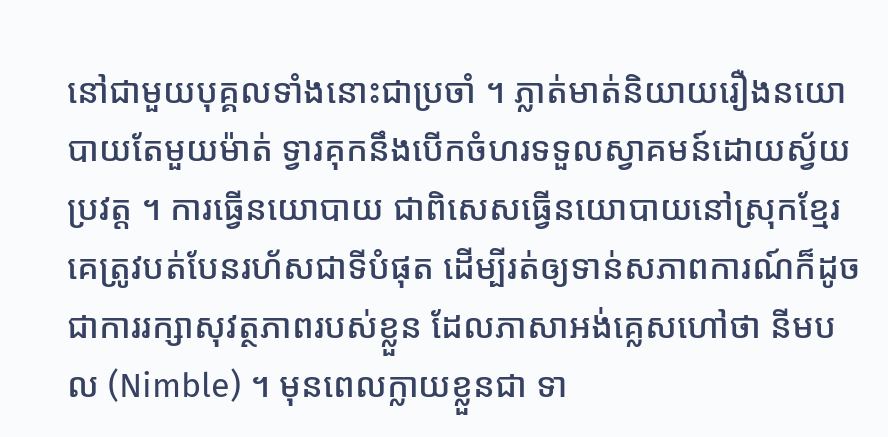នៅជាមួយបុគ្គលទាំងនោះជាប្រចាំ ។ ភ្លាត់មាត់និយាយរឿងនយោបាយតែមួយម៉ាត់ ទ្វារគុកនឹងបើកចំហរទទួលស្វាគមន៍ដោយស្វ័យប្រវត្ត ។ ការធ្វើនយោបាយ ជាពិសេសធ្វើនយោបាយនៅស្រុកខ្មែរ គេត្រូវបត់បែនរហ័សជាទីបំផុត ដើម្បីរត់ឲ្យទាន់សភាពការណ៍ក៏ដូចជាការរក្សាសុវត្ថភាពរបស់ខ្លួន ដែលភាសាអង់គ្លេសហៅថា នីមបល (Nimble) ។ មុនពេលក្លាយខ្លួនជា ទា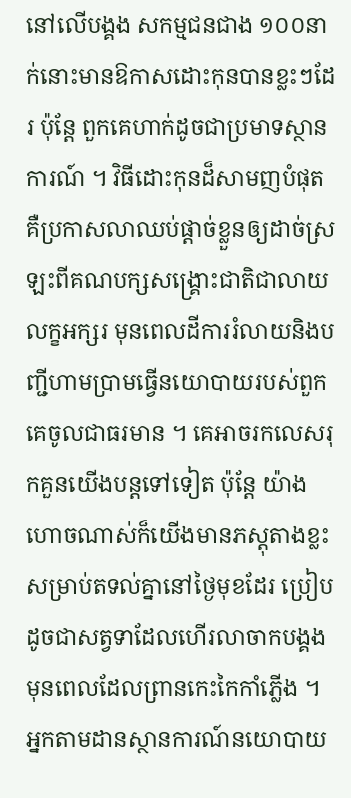នៅលើបង្គង សកម្មជនជាង ១០០នាក់នោះមានឱកាសដោះកុនបានខ្លះៗដែរ ប៉ុន្តែ ពួកគេហាក់ដូចជាប្រមាទស្ថានការណ៍ ។ វិធីដោះកុនដ៏សាមញបំផុត គឺប្រកាសលាឈប់ផ្តាច់ខ្លួនឲ្យដាច់ស្រឡះពីគណបក្សសង្គ្រោះជាតិជាលាយលក្ខអក្សរ មុនពេលដីការរំលាយនិងបញ្ជីហាមប្រាមធ្វើនយោបាយរបស់ពួកគេចូលជាធរមាន ។ គេអាចរកលេសរុកគួនយើងបន្តទៅទៀត ប៉ុន្តែ យ៉ាងហោចណាស់ក៏យើងមានភស្តុតាងខ្លះសម្រាប់តទល់គ្នានៅថ្ងៃមុខដែរ ប្រៀបដូចជាសត្វទាដែលហើរលាចាកបង្គង មុនពេលដែលព្រានកេះកៃកាំភ្លើង ។ អ្នកតាមដានស្ថានការណ៍នយោបាយ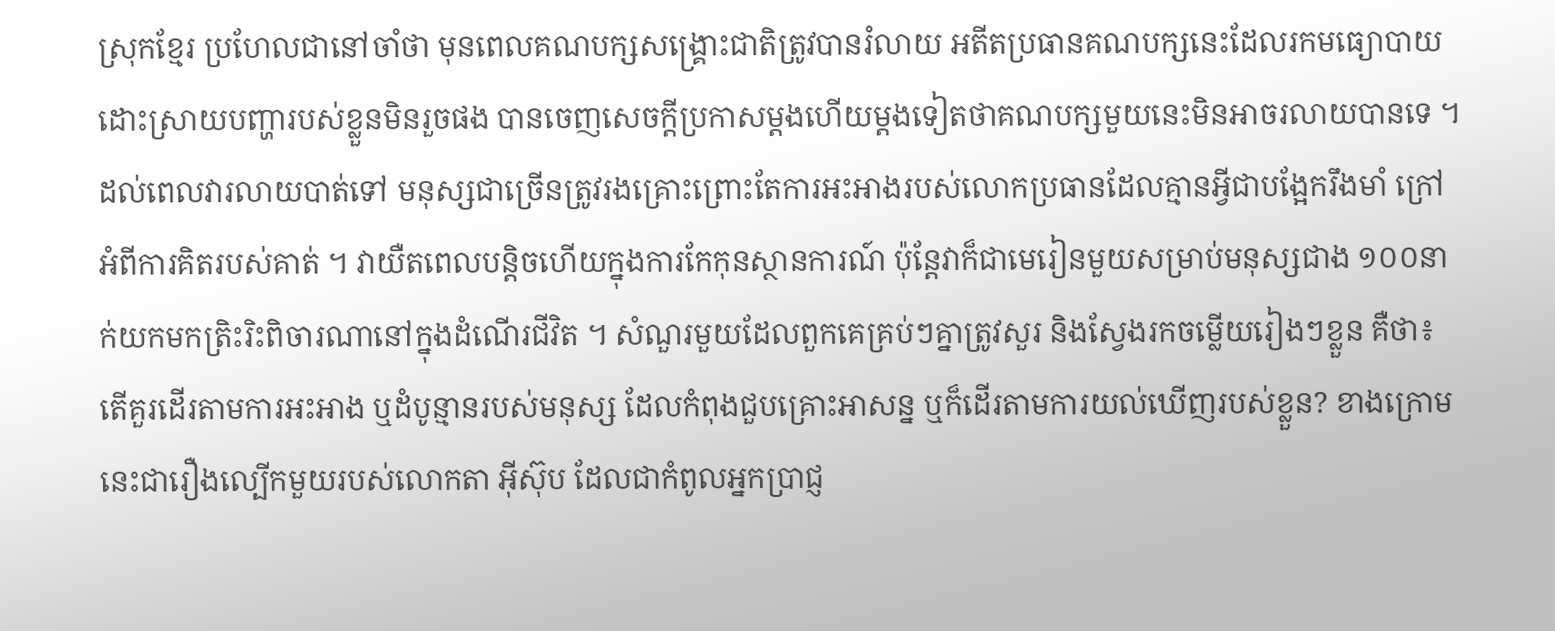ស្រុកខ្មែរ ប្រហែលជានៅចាំថា មុនពេលគណបក្សសង្គ្រោះជាតិត្រូវបានរំលាយ អតីតប្រធានគណបក្សនេះដែលរកមធ្យោបាយដោះស្រាយបញ្ហារបស់ខ្លួនមិនរួចផង បានចេញសេចក្តីប្រកាសម្តងហើយម្តងទៀតថាគណបក្សមួយនេះមិនអាចរលាយបានទេ ។ ដល់ពេលវារលាយបាត់ទៅ មនុស្សជាច្រើនត្រូវរងគ្រោះព្រោះតែការអះអាងរបស់លោកប្រធានដែលគ្មានអ្វីជាបង្អែករឹងមាំ ក្រៅអំពីការគិតរបស់គាត់ ។ វាយឺតពេលបន្តិចហើយក្នុងការកែកុនស្ថានការណ៍ ប៉ុន្តែវាក៏ជាមេរៀនមួយសម្រាប់មនុស្សជាង ១០០នាក់យកមកត្រិះរិះពិចារណានៅក្នុងដំណើរជីវិត ។ សំណួរមួយដែលពួកគេគ្រប់ៗគ្នាត្រូវសួរ និងស្វែងរកចម្លើយរៀងៗខ្លួន គឺថា៖ តើគួរដើរតាមការអះអាង ឬដំបូន្មានរបស់មនុស្ស ដែលកំពុងជួបគ្រោះអាសន្ន ឬក៏ដើរតាមការយល់ឃើញរបស់ខ្លួន? ខាងក្រោមនេះជារឿងល្បើកមួយរបស់លោកតា អុីស៊ុប ដែលជាកំពូលអ្នកប្រាជ្ញ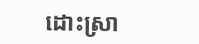ដោះស្រា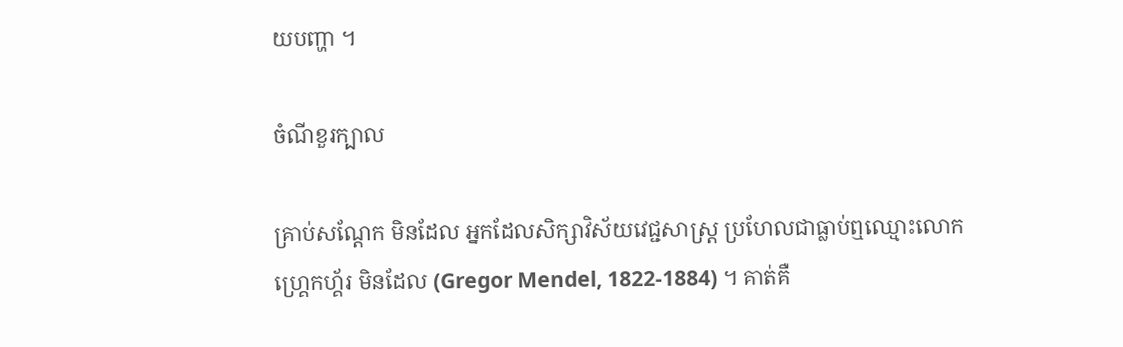យបញ្ហា ។

ចំណីខួរក្បាល

គ្រាប់សណ្តែក មិនដែល អ្នកដែលសិក្សាវិស័យវេជ្ជសាស្ត្រ ប្រហែលជាធ្លាប់ឮឈ្មោះលោក ហ្គ្រេកហ្គ័រ មិនដែល (Gregor Mendel, 1822-1884) ។ គាត់គឺ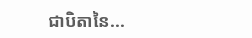ជាបិតានៃ...